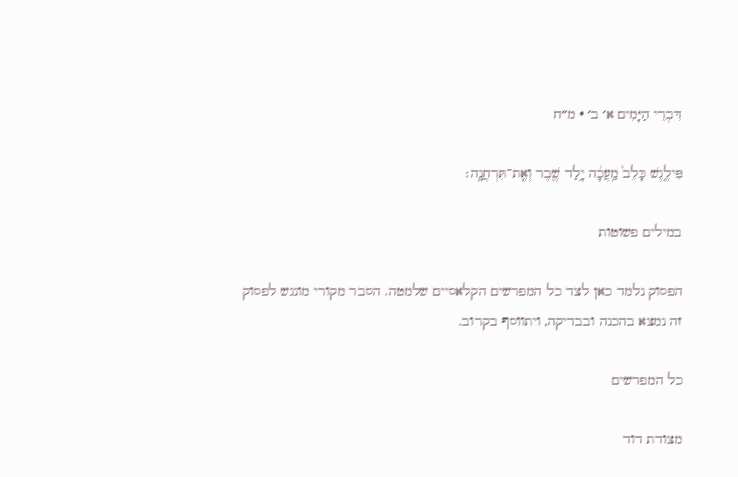דִּבְרֵי הַיָּמִים א׳ ב׳ · מ״ח

פִּילֶ֤גֶשׁ כָּלֵב֙ מַֽעֲכָ֔ה יָ֥לַד שֶׁ֖בֶר וְאֶֽת־תִּרְחֲנָֽה׃

במילים פשוטות

הפסוק נלמד כאן לצד כל המפרשים הקלאסיים שלמטה. הסבר מקורי מונגש לפסוק זה נמצא בהכנה ובבדיקה, ויתווסף בקרוב.

כל המפרשים

מצודת דוד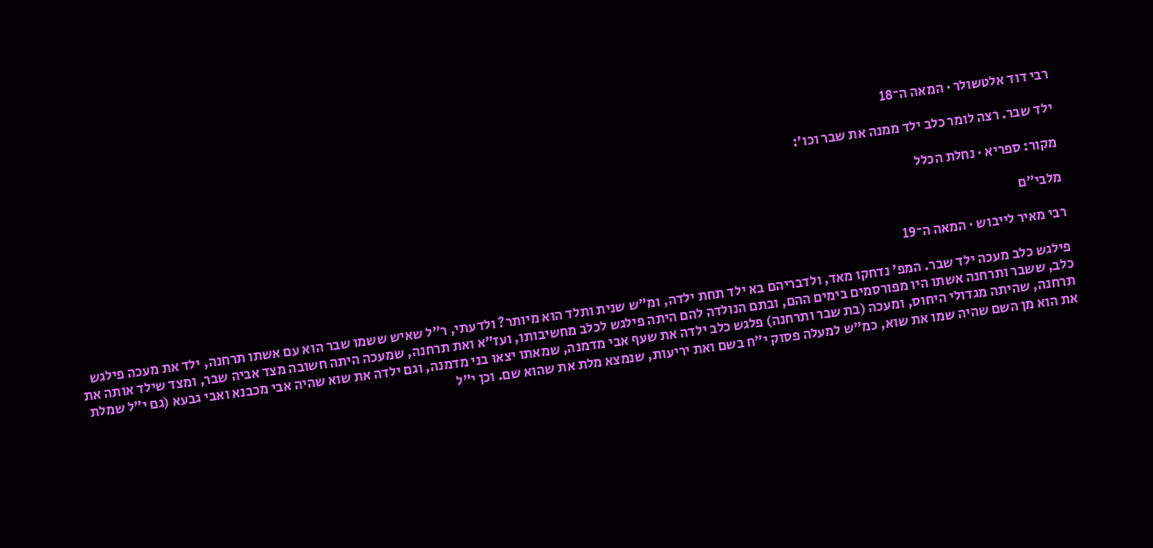רבי דוד אלטשולר · המאה ה־18

ילד שבר. רצה לומר כלב ילד ממנה את שבר וכו׳:

מקור: ספריא · נחלת הכלל

מלבי״ם

רבי מאיר לייבוש · המאה ה־19

פילגש כלב מעכה ילד שבר. המפ' נדחקו מאד, ולדבריהם בא ילד תחת ילדה, ומ"ש שנית ותלד הוא מיותר? ולדעתי, ר"ל שאיש ששמו שבר הוא עם אשתו תרחנה, ילד את מעכה פילגש כלב, ששבר ותרחנה אשתו היו מפורסמים בימים ההם, ובתם הנולדה להם היתה פילגש לכלב מחשיבותו, ועז"א ואת תרחנה, שמעכה היתה חשובה מצד אביה שבר, ומצד שילד אותה את תרחנה, שהיתה מגדולי היחוס, ומעכה (בת שבר ותרחנה) פלגש כלב ילדה את שעף אבי מדמנה, שמאתו יצאו בני מדמנה, וגם ילדה את שוא שהיה אבי מכבנא ואבי גבעא (גם י"ל שמלת את הוא מן השם שהיה שמו את שוא, כמ"ש למעלה פסוק י"ח בשם ואת יריעות, שנמצא מלת את שהוא שם. וכן י"ל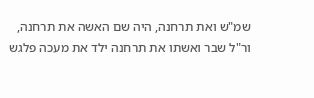שמ"ש ואת תרחנה, היה שם האשה את תרחנה, ור"ל שבר ואשתו את תרחנה ילד את מעכה פלגש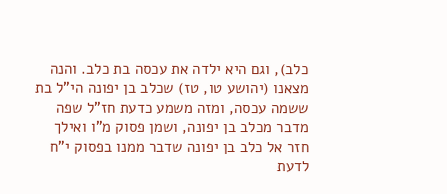כלב), וגם היא ילדה את עכסה בת כלב. והנה מצאנו (יהושע טו, טז) שכלב בן יפונה הי"ל בת ששמה עכסה, ומזה משמע כדעת חז"ל שפה מדבר מכלב בן יפונה, ושמן פסוק מ"ו ואילך חזר אל כלב בן יפונה שדבר ממנו בפסוק י"ח לדעת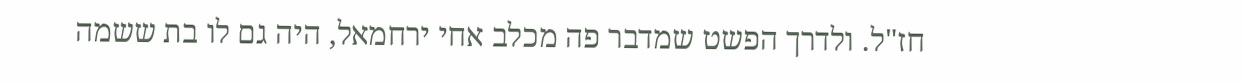חז"ל. ולדרך הפשט שמדבר פה מכלב אחי ירחמאל, היה גם לו בת ששמה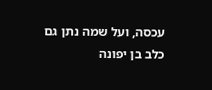עכסה, ועל שמה נתן גם כלב בן יפונה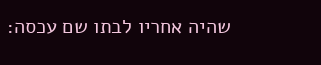שהיה אחריו לבתו שם עכסה: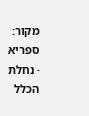מקור: ספריא · נחלת הכלל